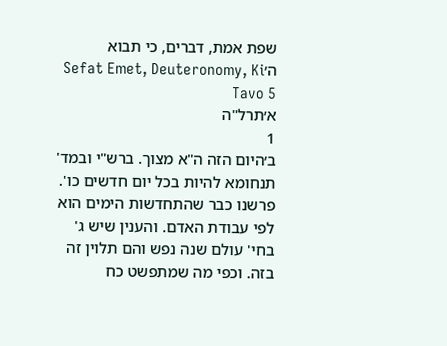שפת אמת, דברים, כי תבוא ה׳Sefat Emet, Deuteronomy, Ki Tavo 5
א׳תרל"ה
1
ב׳היום הזה ה"א מצוך. ברש"י ובמד' תנחומא להיות בכל יום חדשים כו'. פרשנו כבר שהתחדשות הימים הוא לפי עבודת האדם. והענין שיש ג' בחי' עולם שנה נפש והם תלוין זה בזה. וכפי מה שמתפשט כח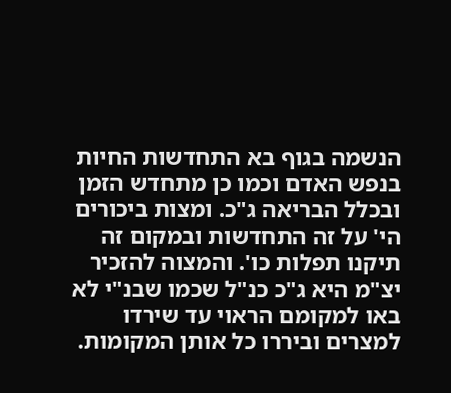הנשמה בגוף בא התחדשות החיות בנפש האדם וכמו כן מתחדש הזמן ובכלל הבריאה ג"כ. ומצות ביכורים הי' על זה התחדשות ובמקום זה תיקנו תפלות כו'. והמצוה להזכיר יצ"מ היא ג"כ כנ"ל שכמו שבנ"י לא באו למקומם הראוי עד שירדו למצרים וביררו כל אותן המקומות.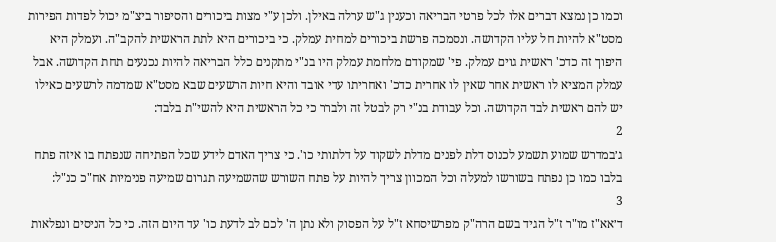וכמו כן נמצא דברים אלו לכל פרטי הבריאה וכענין ג"ש ערלה באילן. ולכן ע"י מצות ביכורים והסיפור ביצ"מ יכול לפדות הפירות מסט"א להיות חל עליו הקדושה. ונסמכה פרשת ביכורים למחית עמלק. כי ביכורים היא לתת הראשית להקב"ה. ועמלק היא היפוך זה כדכ' ראשית גוים עמלק. פי' שמקודם מלחמת עמלק היו בנ"י מתקנים כלל הבריאה להיות נכנעים תחת הקדושה. אבל עמלק המציא לו ראשית אחר שאין לו אחרית כדכ' ואחריתו עדי אובד והיא חיות הרשעים שבא מסט"א שמדמה לרשעים כאילו יש להם ראשית לבד הקדושה. וכל עבודת בנ"י רק לבטל זה ולברר כי כל הראשית היא להשי"ת בלבד:
2
ג׳במדרש שמוע תשמע לכנוס דלת לפנים מדלת לשקוד על דלתותי כו'. כי צריך האדם לידע שכל הפתיחה שנפתח בו איזה פתח בלבו כמו כן נפתח בשורשו למעלה וכל המכוון צריך להיות על פתח השורש שהשמיעה תגרום שמיעה פנימיות אח"כ כנ"ל:
3
ד׳אא"ז מו"ר ז"ל הגיד בשם הרה"ק מפרשיסחא ז"ל על הפסוק ולא נתן ה' לכם לב לדעת כו' עד היום הזה. כי כל הניסים ונפלאות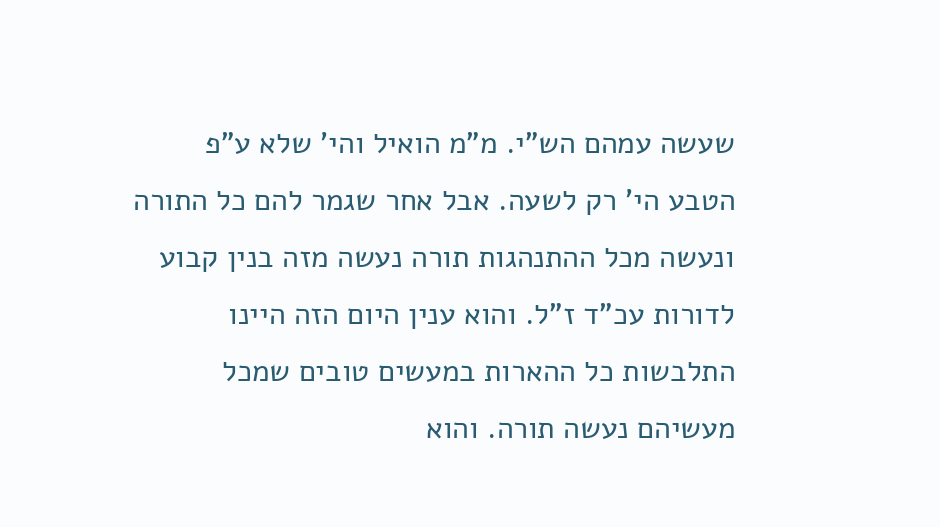שעשה עמהם הש"י. מ"מ הואיל והי' שלא ע"פ הטבע הי' רק לשעה. אבל אחר שגמר להם כל התורה ונעשה מכל ההתנהגות תורה נעשה מזה בנין קבוע לדורות עכ"ד ז"ל. והוא ענין היום הזה היינו התלבשות כל ההארות במעשים טובים שמכל מעשיהם נעשה תורה. והוא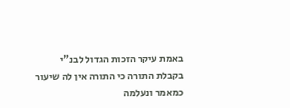באמת עיקר הזכות הגדול לבנ"י בקבלת התורה כי התורה אין לה שיעור כמאמר ונעלמה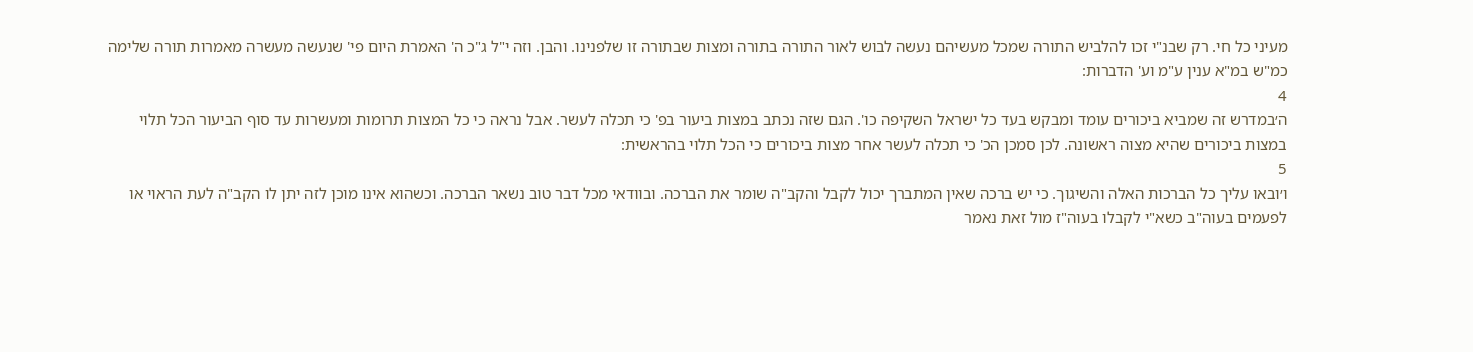מעיני כל חי. רק שבנ"י זכו להלביש התורה שמכל מעשיהם נעשה לבוש לאור התורה בתורה ומצות שבתורה זו שלפנינו. והבן. וזה י"ל ג"כ ה' האמרת היום פי' שנעשה מעשרה מאמרות תורה שלימה כמ"ש במ"א ענין ע"מ וע' הדברות:
4
ה׳במדרש זה שמביא ביכורים עומד ומבקש בעד כל ישראל השקיפה כו'. הגם שזה נכתב במצות ביעור בפ' כי תכלה לעשר. אבל נראה כי כל המצות תרומות ומעשרות עד סוף הביעור הכל תלוי במצות ביכורים שהיא מצוה ראשונה. לכן סמכן הכ' כי תכלה לעשר אחר מצות ביכורים כי הכל תלוי בהראשית:
5
ו׳ובאו עליך כל הברכות האלה והשיגוך. כי יש ברכה שאין המתברך יכול לקבל והקב"ה שומר את הברכה. ובוודאי מכל דבר טוב נשאר הברכה. וכשהוא אינו מוכן לזה יתן לו הקב"ה לעת הראוי או לפעמים בעוה"ב כשא"י לקבלו בעוה"ז מול זאת נאמר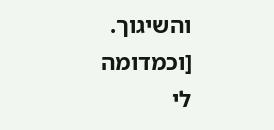והשיגוך. [וכמדומה לי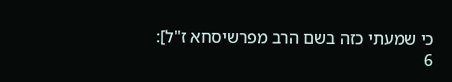כי שמעתי כזה בשם הרב מפרשיסחא ז"ל]:
6